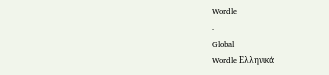Wordle
.
Global
Wordle Ελληνικά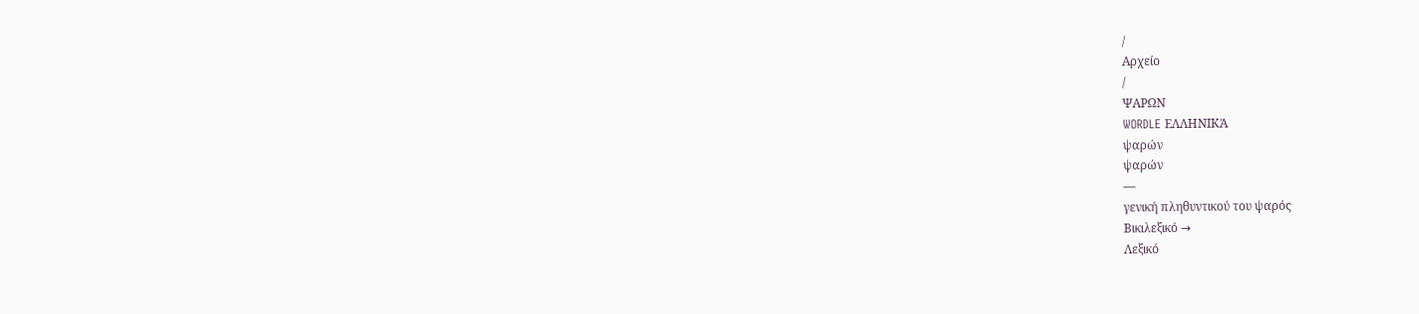/
Αρχείο
/
ΨΑΡΩΝ
WORDLE ΕΛΛΗΝΙΚΆ
ψαρών
ψαρών
—
γενική πληθυντικού του ψαρός
Βικιλεξικό →
Λεξικό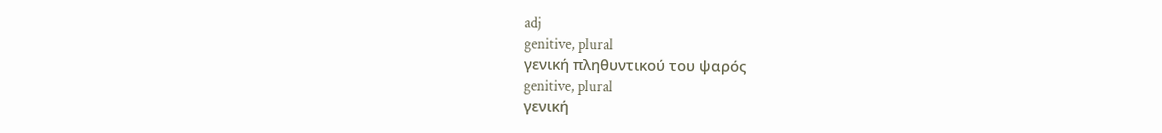adj
genitive, plural
γενική πληθυντικού του ψαρός
genitive, plural
γενική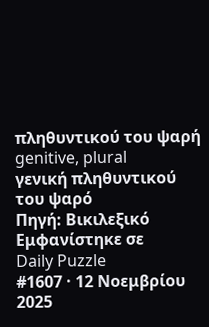πληθυντικού του ψαρή
genitive, plural
γενική πληθυντικού του ψαρό
Πηγή: Βικιλεξικό
Εμφανίστηκε σε
Daily Puzzle
#1607 · 12 Νοεμβρίου 2025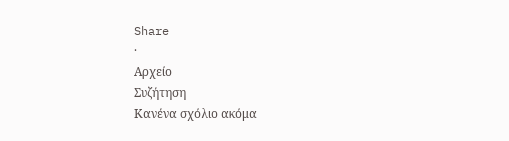Share
·
Αρχείο
Συζήτηση
Κανένα σχόλιο ακόμα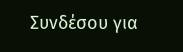Συνδέσου για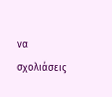να σχολιάσεις